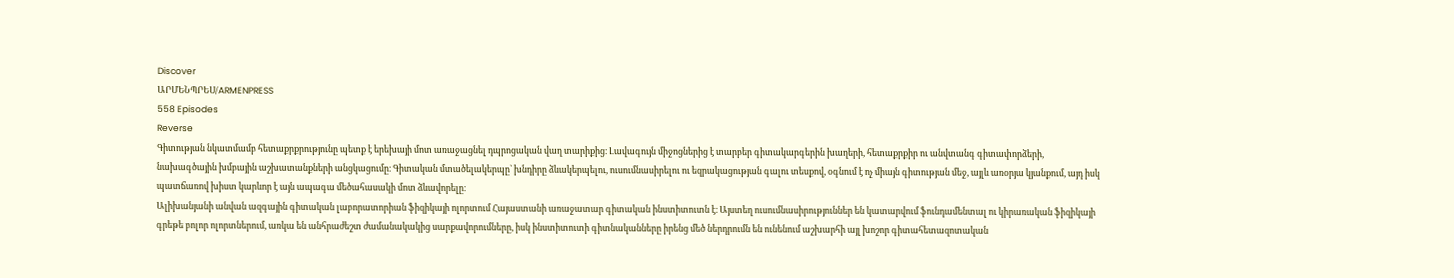Discover
ԱՐՄԵՆՊՐԵՍ/ARMENPRESS
558 Episodes
Reverse
Գիտության նկատմամբ հետաքրքրությունը պետք է երեխայի մոտ առաջացնել դպրոցական վաղ տարիքից։ Լավագույն միջոցներից է տարբեր գիտակարգերին խաղերի, հետաքրքիր ու անվտանգ գիտափորձերի, նախագծային խմբային աշխատանքների անցկացումը։ Գիտական մտածելակերպը` խնդիրը ձևակերպելու, ուսումնասիրելու ու եզրակացության գալու տեսքով, օգնում է ոչ միայն գիտության մեջ, այլև առօրյա կյանքում, այդ իսկ պատճառով խիստ կարևոր է այն ապագա մեծահասակի մոտ ձևավորելը։
Ալիխանյանի անվան ազգային գիտական լաբորատորիան ֆիզիկայի ոլորտում Հայաստանի առաջատար գիտական ինստիտուտն է։ Այստեղ ուսումնասիրություններ են կատարվում ֆունդամենտալ ու կիրառական ֆիզիկայի գրեթե բոլոր ոլորտներում, առկա են անհրաժեշտ ժամանակակից սարքավորումները, իսկ ինստիտուտի գիտնականները իրենց մեծ ներդրումն են ունենում աշխարհի այլ խոշոր գիտահետազոտական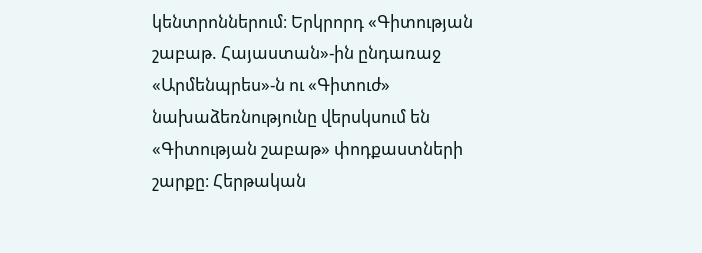կենտրոններում։ Երկրորդ «Գիտության շաբաթ. Հայաստան»-ին ընդառաջ «Արմենպրես»-ն ու «Գիտուժ» նախաձեռնությունը վերսկսում են «Գիտության շաբաթ» փոդքաստների շարքը։ Հերթական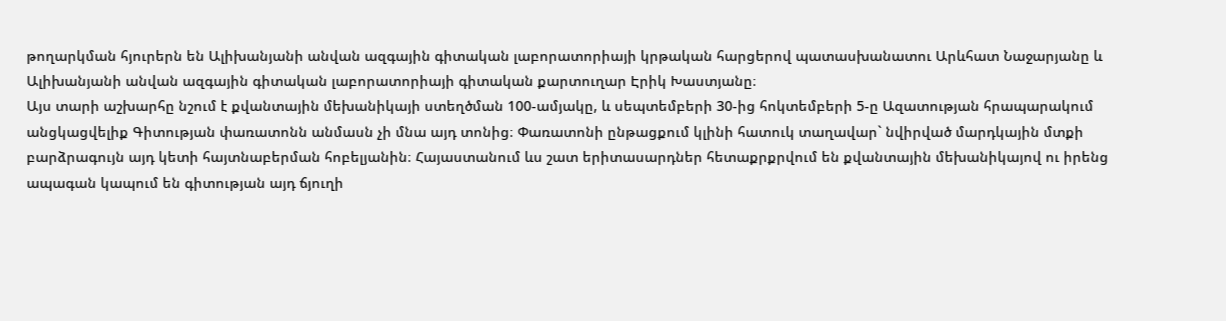թողարկման հյուրերն են Ալիխանյանի անվան ազգային գիտական լաբորատորիայի կրթական հարցերով պատասխանատու Արևհատ Նաջարյանը և Ալիխանյանի անվան ազգային գիտական լաբորատորիայի գիտական քարտուղար Էրիկ Խաստյանը։
Այս տարի աշխարհը նշում է քվանտային մեխանիկայի ստեղծման 100-ամյակը, և սեպտեմբերի 30-ից հոկտեմբերի 5-ը Ազատության հրապարակում անցկացվելիք Գիտության փառատոնն անմասն չի մնա այդ տոնից։ Փառատոնի ընթացքում կլինի հատուկ տաղավար` նվիրված մարդկային մտքի բարձրագույն այդ կետի հայտնաբերման հոբելյանին։ Հայաստանում ևս շատ երիտասարդներ հետաքրքրվում են քվանտային մեխանիկայով ու իրենց ապագան կապում են գիտության այդ ճյուղի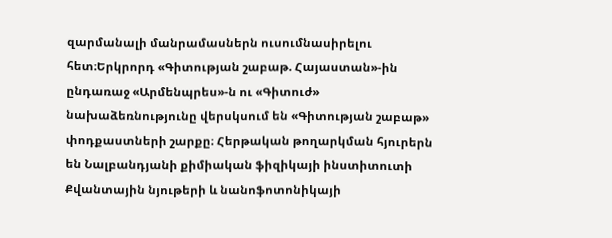զարմանալի մանրամասներն ուսումնասիրելու հետ։Երկրորդ «Գիտության շաբաթ. Հայաստան»-ին ընդառաջ «Արմենպրես»-ն ու «Գիտուժ» նախաձեռնությունը վերսկսում են «Գիտության շաբաթ» փոդքաստների շարքը։ Հերթական թողարկման հյուրերն են Նալբանդյանի քիմիական ֆիզիկայի ինստիտուտի Քվանտային նյութերի և նանոֆոտոնիկայի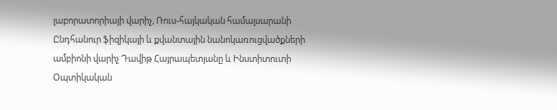լաբորատորիայի վարիչ, Ռուս-հայկական համալսարանի Ընդհանուր ֆիզիկայի և քվանտային նանոկառուցվածքների ամբիոնի վարիչ Դավիթ Հայրապետյանը և Ինստիտուտի Օպտիկական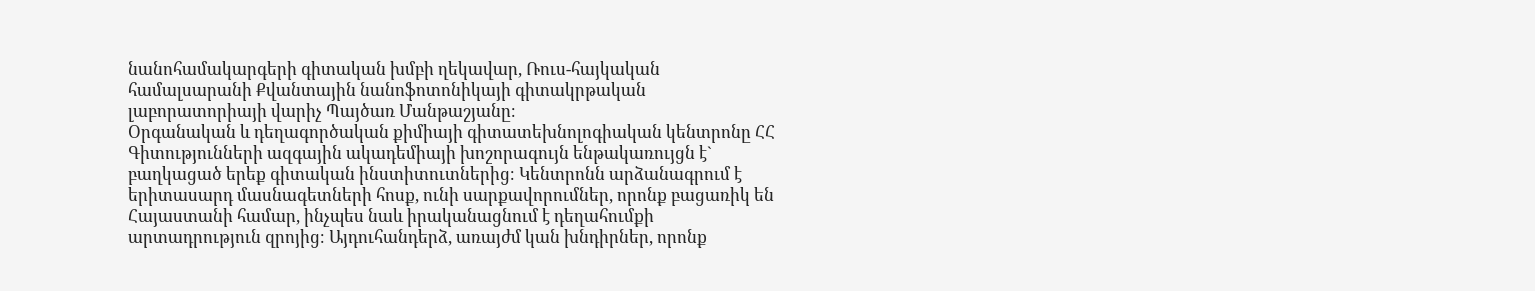նանոհամակարգերի գիտական խմբի ղեկավար, Ռուս-հայկական համալսարանի Քվանտային նանոֆոտոնիկայի գիտակրթական լաբորատորիայի վարիչ Պայծառ Մանթաշյանը։
Օրգանական և դեղագործական քիմիայի գիտատեխնոլոգիական կենտրոնը ՀՀ Գիտությունների ազգային ակադեմիայի խոշորագույն ենթակառույցն է` բաղկացած երեք գիտական ինստիտուտներից։ Կենտրոնն արձանագրում է երիտասարդ մասնագետների հոսք, ունի սարքավորումներ, որոնք բացառիկ են Հայաստանի համար, ինչպես նաև իրականացնում է դեղահումքի արտադրություն զրոյից։ Այդուհանդերձ, առայժմ կան խնդիրներ, որոնք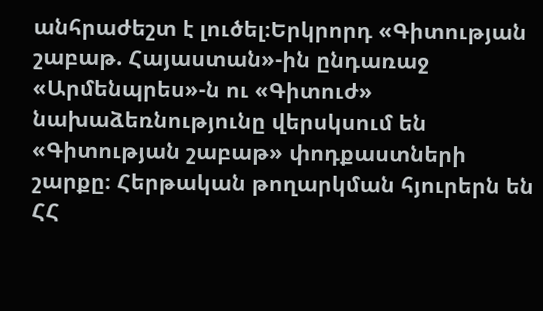անհրաժեշտ է լուծել։Երկրորդ «Գիտության շաբաթ. Հայաստան»-ին ընդառաջ «Արմենպրես»-ն ու «Գիտուժ» նախաձեռնությունը վերսկսում են «Գիտության շաբաթ» փոդքաստների շարքը։ Հերթական թողարկման հյուրերն են ՀՀ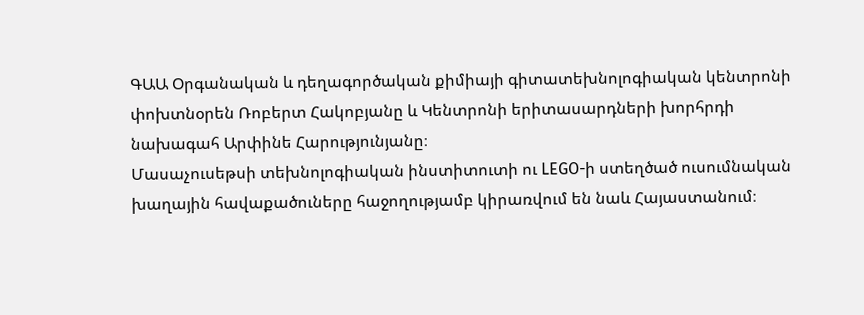ԳԱԱ Օրգանական և դեղագործական քիմիայի գիտատեխնոլոգիական կենտրոնի փոխտնօրեն Ռոբերտ Հակոբյանը և Կենտրոնի երիտասարդների խորհրդի նախագահ Արփինե Հարությունյանը։
Մասաչուսեթսի տեխնոլոգիական ինստիտուտի ու LEGO-ի ստեղծած ուսումնական խաղային հավաքածուները հաջողությամբ կիրառվում են նաև Հայաստանում։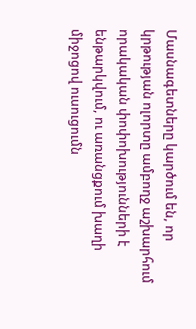Մասնագետները կարծում են, որ կրթության ոլորտը ամբողջ աշխարհում որակական փոփոխությունների է ենթարկվում, ու առանցքում խաղի միջոցով ուսուցումն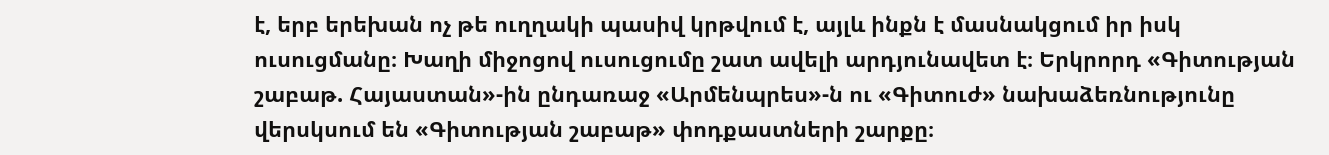է, երբ երեխան ոչ թե ուղղակի պասիվ կրթվում է, այլև ինքն է մասնակցում իր իսկ ուսուցմանը։ Խաղի միջոցով ուսուցումը շատ ավելի արդյունավետ է։ Երկրորդ «Գիտության շաբաթ. Հայաստան»-ին ընդառաջ «Արմենպրես»-ն ու «Գիտուժ» նախաձեռնությունը վերսկսում են «Գիտության շաբաթ» փոդքաստների շարքը։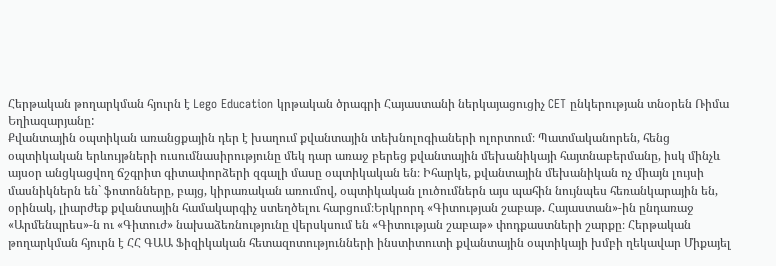Հերթական թողարկման հյուրն է Lego Education կրթական ծրագրի Հայաստանի ներկայացուցիչ CET ընկերության տնօրեն Ռիմա Եղիազարյանը:
Քվանտային օպտիկան առանցքային դեր է խաղում քվանտային տեխնոլոգիաների ոլորտում։ Պատմականորեն, հենց օպտիկական երևույթների ուսումնասիրությունը մեկ դար առաջ բերեց քվանտային մեխանիկայի հայտնաբերմանը, իսկ մինչև այսօր անցկացվող ճշգրիտ գիտափորձերի զգալի մասը օպտիկական են։ Իհարկե, քվանտային մեխանիկան ոչ միայն լույսի մասնիկներն են` ֆոտոնները, բայց, կիրառական առումով, օպտիկական լուծումներն այս պահին նույնպես հեռանկարային են, օրինակ, լիարժեք քվանտային համակարգիչ ստեղծելու հարցում։Երկրորդ «Գիտության շաբաթ. Հայաստան»-ին ընդառաջ «Արմենպրես»-ն ու «Գիտուժ» նախաձեռնությունը վերսկսում են «Գիտության շաբաթ» փոդքաստների շարքը։ Հերթական թողարկման հյուրն է ՀՀ ԳԱԱ Ֆիզիկական հետազոտությունների ինստիտուտի քվանտային օպտիկայի խմբի ղեկավար Միքայել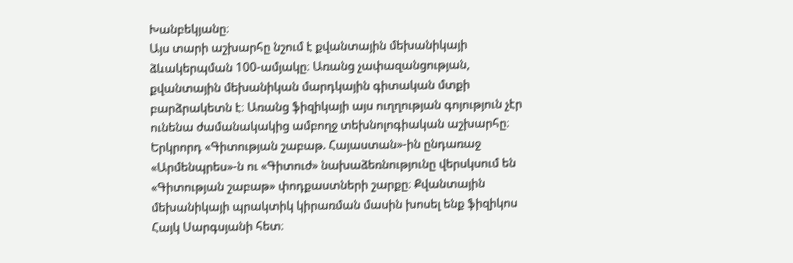Խանբեկյանը։
Այս տարի աշխարհը նշում է քվանտային մեխանիկայի ձևակերպման 100-ամյակը։ Առանց չափազանցության, քվանտային մեխանիկան մարդկային գիտական մտքի բարձրակետն է։ Առանց ֆիզիկայի այս ուղղության գոյություն չէր ունենա ժամանակակից ամբողջ տեխնոլոգիական աշխարհը։ Երկրորդ «Գիտության շաբաթ. Հայաստան»-ին ընդառաջ «Արմենպրես»-ն ու «Գիտուժ» նախաձեռնությունը վերսկսում են «Գիտության շաբաթ» փոդքաստների շարքը։ Քվանտային մեխանիկայի պրակտիկ կիրառման մասին խոսել ենք ֆիզիկոս Հայկ Սարգսյանի հետ։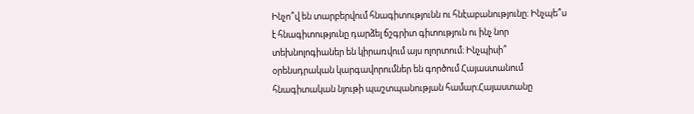Ինչո՞վ են տարբերվում հնագիտությունն ու հնէաբանությունը։ Ինչպե՞ս է հնագիտությունը դարձել ճշգրիտ գիտություն ու ինչ նոր տեխնոլոգիաներ են կիրառվում այս ոլորտում։ Ինչպիսի՞ օրենսդրական կարգավորումներ են գործում Հայաստանում հնագիտական նյութի պաշտպանության համար։Հայաստանը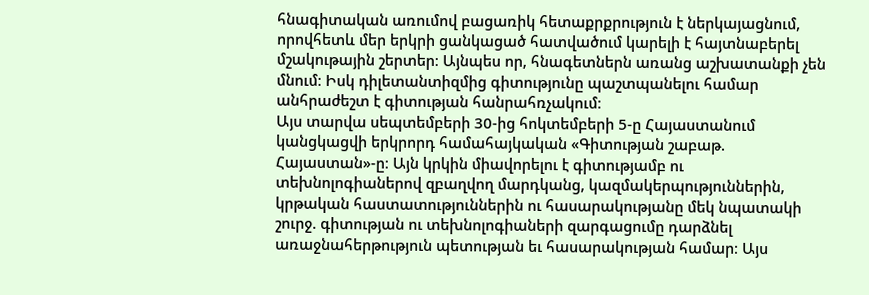հնագիտական առումով բացառիկ հետաքրքրություն է ներկայացնում, որովհետև մեր երկրի ցանկացած հատվածում կարելի է հայտնաբերել մշակութային շերտեր։ Այնպես որ, հնագետներն առանց աշխատանքի չեն մնում։ Իսկ դիլետանտիզմից գիտությունը պաշտպանելու համար անհրաժեշտ է գիտության հանրահռչակում։
Այս տարվա սեպտեմբերի 30-ից հոկտեմբերի 5-ը Հայաստանում կանցկացվի երկրորդ համահայկական «Գիտության շաբաթ. Հայաստան»-ը։ Այն կրկին միավորելու է գիտությամբ ու տեխնոլոգիաներով զբաղվող մարդկանց, կազմակերպություններին, կրթական հաստատություններին ու հասարակությանը մեկ նպատակի շուրջ. գիտության ու տեխնոլոգիաների զարգացումը դարձնել առաջնահերթություն պետության եւ հասարակության համար։ Այս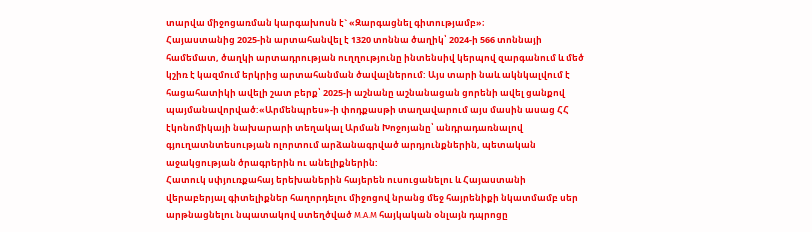տարվա միջոցառման կարգախոսն է` «Զարգացնել գիտությամբ»։
Հայաստանից 2025-ին արտահանվել է 1320 տոննա ծաղիկ՝ 2024-ի 566 տոննայի համեմատ, ծաղկի արտադրության ուղղությունը ինտենսիվ կերպով զարգանում և մեծ կշիռ է կազմում երկրից արտահանման ծավալներում: Այս տարի նաև ակնկալվում է հացահատիկի ավելի շատ բերք՝ 2025-ի աշնանը աշնանացան ցորենի ավել ցանքով պայմանավորված:«Արմենպրես»-ի փոդքասթի տաղավարում այս մասին ասաց ՀՀ էկոնոմիկայի նախարարի տեղակալ Արման Խոջոյանը՝ անդրադառնալով գյուղատնտեսության ոլորտում արձանագրված արդյունքներին, պետական աջակցության ծրագրերին ու անելիքներին:
Հատուկ սփյուռքահայ երեխաներին հայերեն ուսուցանելու և Հայաստանի վերաբերյալ գիտելիքներ հաղորդելու միջոցով նրանց մեջ հայրենիքի նկատմամբ սեր արթնացնելու նպատակով ստեղծված M.A.M հայկական օնլայն դպրոցը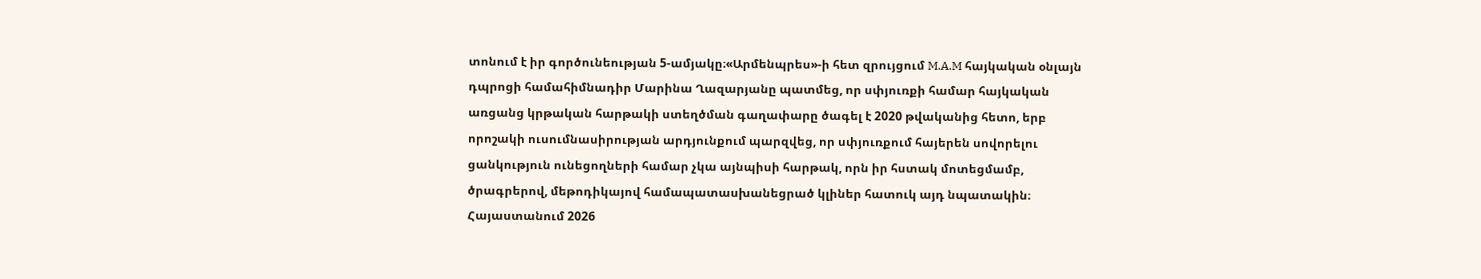տոնում է իր գործունեության 5-ամյակը։«Արմենպրես»-ի հետ զրույցում M.A.M հայկական օնլայն դպրոցի համահիմնադիր Մարինա Ղազարյանը պատմեց, որ սփյուռքի համար հայկական առցանց կրթական հարթակի ստեղծման գաղափարը ծագել է 2020 թվականից հետո, երբ որոշակի ուսումնասիրության արդյունքում պարզվեց, որ սփյուռքում հայերեն սովորելու ցանկություն ունեցողների համար չկա այնպիսի հարթակ, որն իր հստակ մոտեցմամբ, ծրագրերով, մեթոդիկայով համապատասխանեցրած կլիներ հատուկ այդ նպատակին։
Հայաստանում 2026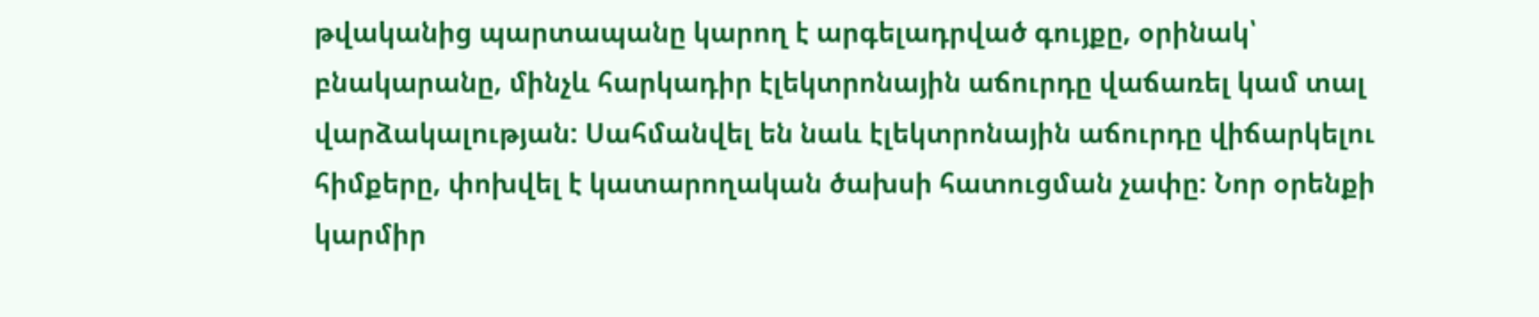թվականից պարտապանը կարող է արգելադրված գույքը, օրինակ՝ բնակարանը, մինչև հարկադիր էլեկտրոնային աճուրդը վաճառել կամ տալ վարձակալության: Սահմանվել են նաև էլեկտրոնային աճուրդը վիճարկելու հիմքերը, փոխվել է կատարողական ծախսի հատուցման չափը: Նոր օրենքի կարմիր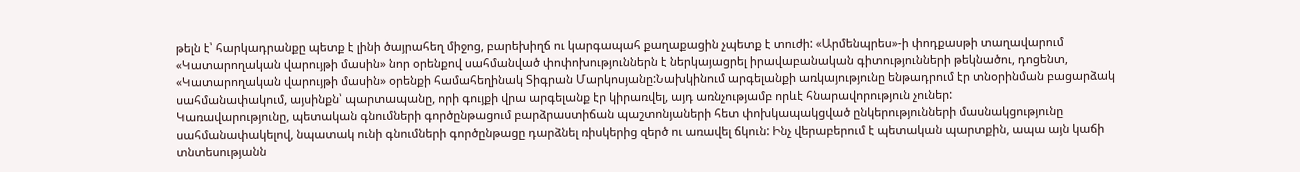թելն է՝ հարկադրանքը պետք է լինի ծայրահեղ միջոց, բարեխիղճ ու կարգապահ քաղաքացին չպետք է տուժի: «Արմենպրես»-ի փոդքասթի տաղավարում «Կատարողական վարույթի մասին» նոր օրենքով սահմանված փոփոխություններն է ներկայացրել իրավաբանական գիտությունների թեկնածու, դոցենտ, «Կատարողական վարույթի մասին» օրենքի համահեղինակ Տիգրան Մարկոսյանը:Նախկինում արգելանքի առկայությունը ենթադրում էր տնօրինման բացարձակ սահմանափակում, այսինքն՝ պարտապանը, որի գույքի վրա արգելանք էր կիրառվել, այդ առնչությամբ որևէ հնարավորություն չուներ:
Կառավարությունը, պետական գնումների գործընթացում բարձրաստիճան պաշտոնյաների հետ փոխկապակցված ընկերությունների մասնակցությունը սահմանափակելով, նպատակ ունի գնումների գործընթացը դարձնել ռիսկերից զերծ ու առավել ճկուն: Ինչ վերաբերում է պետական պարտքին, ապա այն կաճի տնտեսությանն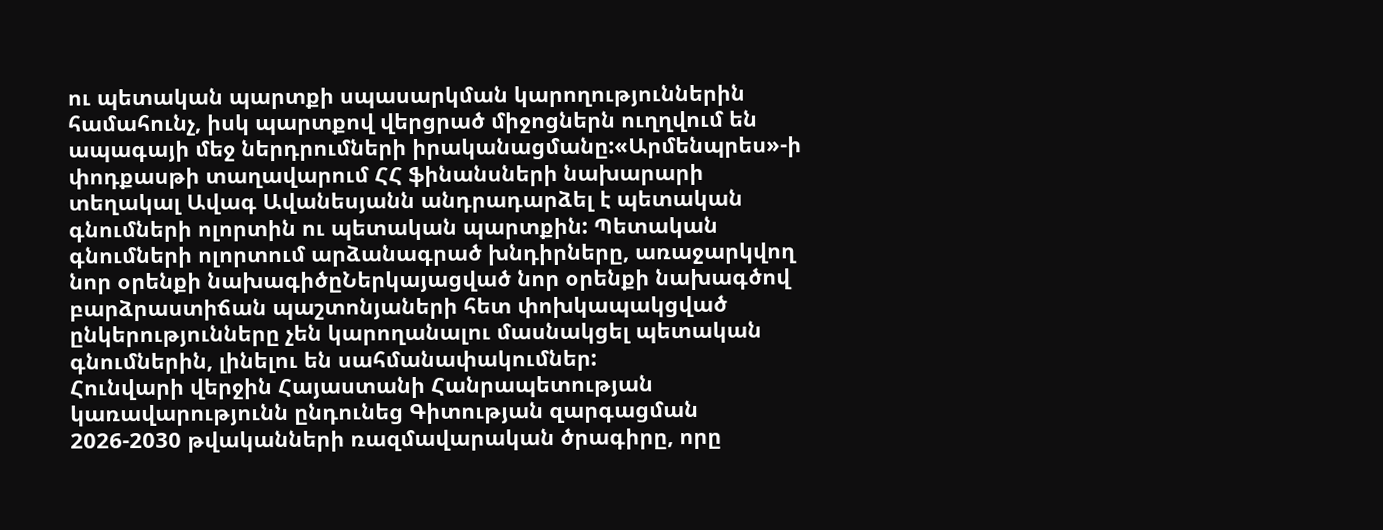ու պետական պարտքի սպասարկման կարողություններին համահունչ, իսկ պարտքով վերցրած միջոցներն ուղղվում են ապագայի մեջ ներդրումների իրականացմանը:«Արմենպրես»-ի փոդքասթի տաղավարում ՀՀ ֆինանսների նախարարի տեղակալ Ավագ Ավանեսյանն անդրադարձել է պետական գնումների ոլորտին ու պետական պարտքին: Պետական գնումների ոլորտում արձանագրած խնդիրները, առաջարկվող նոր օրենքի նախագիծըՆերկայացված նոր օրենքի նախագծով բարձրաստիճան պաշտոնյաների հետ փոխկապակցված ընկերությունները չեն կարողանալու մասնակցել պետական գնումներին, լինելու են սահմանափակումներ:
Հունվարի վերջին Հայաստանի Հանրապետության կառավարությունն ընդունեց Գիտության զարգացման 2026-2030 թվականների ռազմավարական ծրագիրը, որը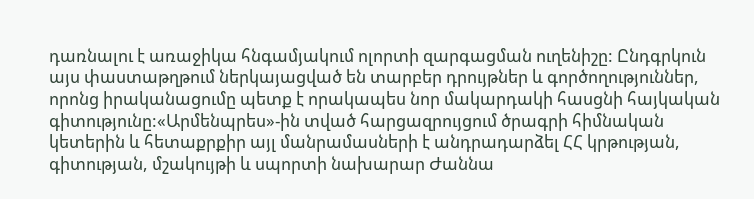դառնալու է առաջիկա հնգամյակում ոլորտի զարգացման ուղենիշը: Ընդգրկուն այս փաստաթղթում ներկայացված են տարբեր դրույթներ և գործողություններ, որոնց իրականացումը պետք է որակապես նոր մակարդակի հասցնի հայկական գիտությունը:«Արմենպրես»-ին տված հարցազրույցում ծրագրի հիմնական կետերին և հետաքրքիր այլ մանրամասների է անդրադարձել ՀՀ կրթության, գիտության, մշակույթի և սպորտի նախարար Ժաննա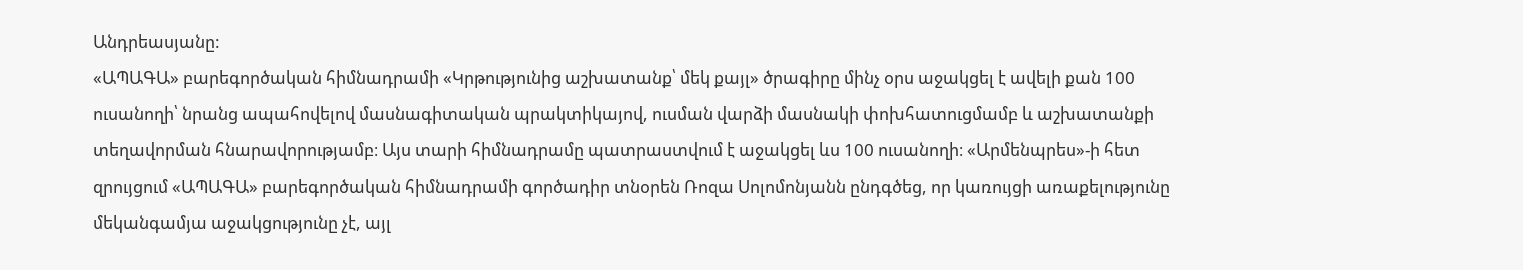Անդրեասյանը:
«ԱՊԱԳԱ» բարեգործական հիմնադրամի «Կրթությունից աշխատանք՝ մեկ քայլ» ծրագիրը մինչ օրս աջակցել է ավելի քան 100 ուսանողի՝ նրանց ապահովելով մասնագիտական պրակտիկայով, ուսման վարձի մասնակի փոխհատուցմամբ և աշխատանքի տեղավորման հնարավորությամբ։ Այս տարի հիմնադրամը պատրաստվում է աջակցել ևս 100 ուսանողի։ «Արմենպրես»-ի հետ զրույցում «ԱՊԱԳԱ» բարեգործական հիմնադրամի գործադիր տնօրեն Ռոզա Սոլոմոնյանն ընդգծեց, որ կառույցի առաքելությունը մեկանգամյա աջակցությունը չէ, այլ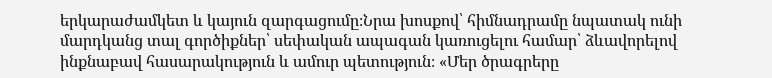երկարաժամկետ և կայուն զարգացումը։Նրա խոսքով՝ հիմնադրամը նպատակ ունի մարդկանց տալ գործիքներ՝ սեփական ապագան կառուցելու համար՝ ձևավորելով ինքնաբավ հասարակություն և ամուր պետություն։ «Մեր ծրագրերը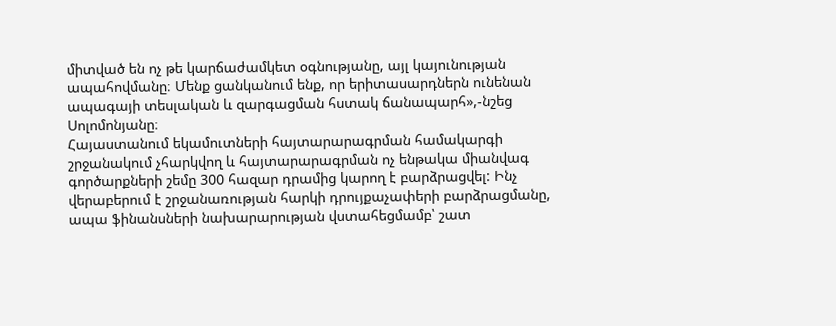միտված են ոչ թե կարճաժամկետ օգնությանը, այլ կայունության ապահովմանը։ Մենք ցանկանում ենք, որ երիտասարդներն ունենան ապագայի տեսլական և զարգացման հստակ ճանապարհ»,-նշեց Սոլոմոնյանը։
Հայաստանում եկամուտների հայտարարագրման համակարգի շրջանակում չհարկվող և հայտարարագրման ոչ ենթակա միանվագ գործարքների շեմը 300 հազար դրամից կարող է բարձրացվել: Ինչ վերաբերում է շրջանառության հարկի դրույքաչափերի բարձրացմանը, ապա ֆինանսների նախարարության վստահեցմամբ՝ շատ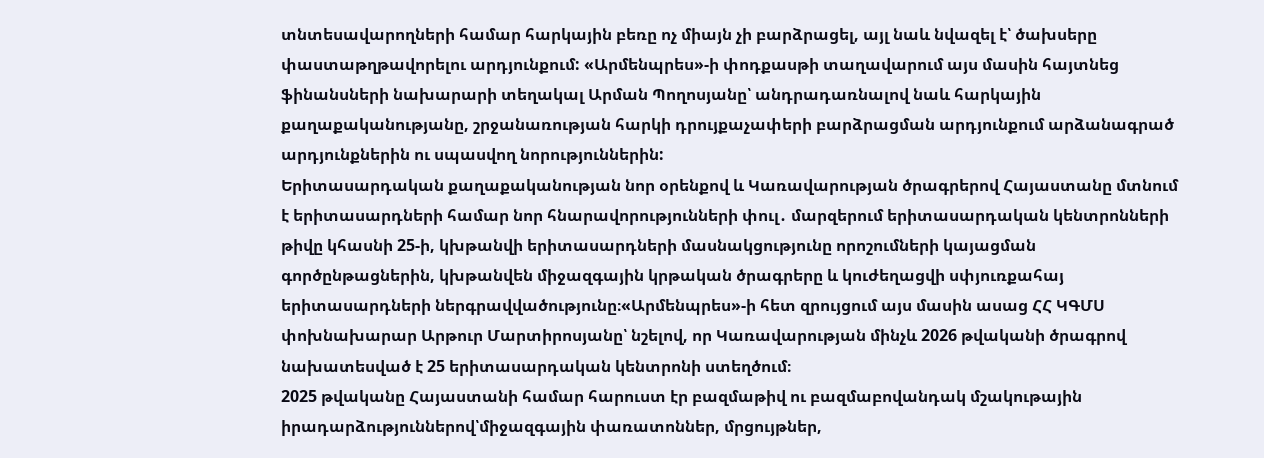տնտեսավարողների համար հարկային բեռը ոչ միայն չի բարձրացել, այլ նաև նվազել է՝ ծախսերը փաստաթղթավորելու արդյունքում: «Արմենպրես»-ի փոդքասթի տաղավարում այս մասին հայտնեց ֆինանսների նախարարի տեղակալ Արման Պողոսյանը՝ անդրադառնալով նաև հարկային քաղաքականությանը, շրջանառության հարկի դրույքաչափերի բարձրացման արդյունքում արձանագրած արդյունքներին ու սպասվող նորություններին:
Երիտասարդական քաղաքականության նոր օրենքով և Կառավարության ծրագրերով Հայաստանը մտնում է երիտասարդների համար նոր հնարավորությունների փուլ․ մարզերում երիտասարդական կենտրոնների թիվը կհասնի 25-ի, կխթանվի երիտասարդների մասնակցությունը որոշումների կայացման գործընթացներին, կխթանվեն միջազգային կրթական ծրագրերը և կուժեղացվի սփյուռքահայ երիտասարդների ներգրավվածությունը։«Արմենպրես»-ի հետ զրույցում այս մասին ասաց ՀՀ ԿԳՄՍ փոխնախարար Արթուր Մարտիրոսյանը՝ նշելով, որ Կառավարության մինչև 2026 թվականի ծրագրով նախատեսված է 25 երիտասարդական կենտրոնի ստեղծում։
2025 թվականը Հայաստանի համար հարուստ էր բազմաթիվ ու բազմաբովանդակ մշակութային իրադարձություններով՝միջազգային փառատոններ, մրցույթներ,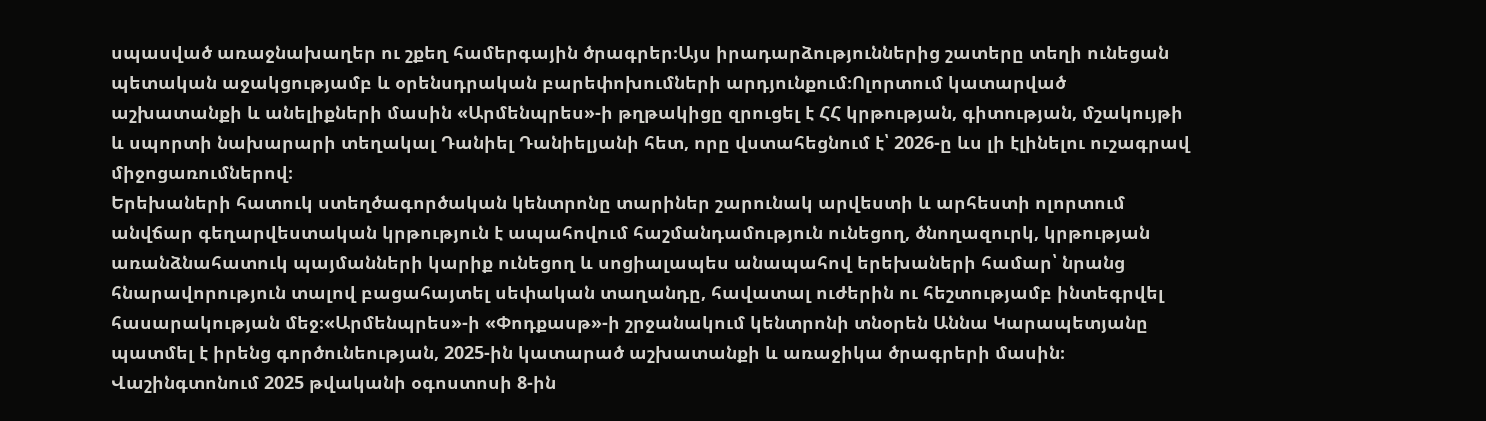սպասված առաջնախաղեր ու շքեղ համերգային ծրագրեր։Այս իրադարձություններից շատերը տեղի ունեցան պետական աջակցությամբ և օրենսդրական բարեփոխումների արդյունքում։Ոլորտում կատարված աշխատանքի և անելիքների մասին «Արմենպրես»-ի թղթակիցը զրուցել է ՀՀ կրթության, գիտության, մշակույթի և սպորտի նախարարի տեղակալ Դանիել Դանիելյանի հետ, որը վստահեցնում է՝ 2026-ը ևս լի էլինելու ուշագրավ միջոցառումներով։
Երեխաների հատուկ ստեղծագործական կենտրոնը տարիներ շարունակ արվեստի և արհեստի ոլորտում անվճար գեղարվեստական կրթություն է ապահովում հաշմանդամություն ունեցող, ծնողազուրկ, կրթության առանձնահատուկ պայմանների կարիք ունեցող և սոցիալապես անապահով երեխաների համար՝ նրանց հնարավորություն տալով բացահայտել սեփական տաղանդը, հավատալ ուժերին ու հեշտությամբ ինտեգրվել հասարակության մեջ։«Արմենպրես»-ի «Փոդքասթ»-ի շրջանակում կենտրոնի տնօրեն Աննա Կարապետյանը պատմել է իրենց գործունեության, 2025-ին կատարած աշխատանքի և առաջիկա ծրագրերի մասին։
Վաշինգտոնում 2025 թվականի օգոստոսի 8-ին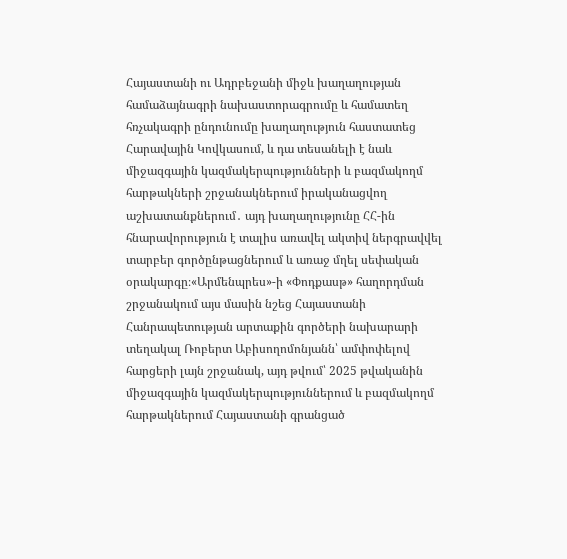Հայաստանի ու Ադրբեջանի միջև խաղաղության համաձայնագրի նախաստորագրումը և համատեղ հռչակագրի ընդունումը խաղաղություն հաստատեց Հարավային Կովկասում, և դա տեսանելի է նաև միջազգային կազմակերպությունների և բազմակողմ հարթակների շրջանակներում իրականացվող աշխատանքներում․ այդ խաղաղությունը ՀՀ-ին հնարավորություն է տալիս առավել ակտիվ ներգրավվել տարբեր գործընթացներում և առաջ մղել սեփական օրակարգը։«Արմենպրես»-ի «Փոդքասթ» հաղորդման շրջանակում այս մասին նշեց Հայաստանի Հանրապետության արտաքին գործերի նախարարի տեղակալ Ռոբերտ Աբիսողոմոնյանն՝ ամփոփելով հարցերի լայն շրջանակ, այդ թվում՝ 2025 թվականին միջազգային կազմակերպություններում և բազմակողմ հարթակներում Հայաստանի գրանցած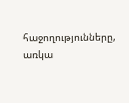հաջողությունները, առկա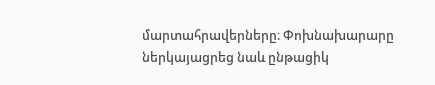մարտահրավերները։ Փոխնախարարը ներկայացրեց նաև ընթացիկ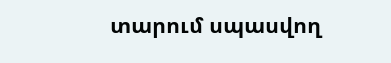տարում սպասվող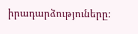իրադարձություները։